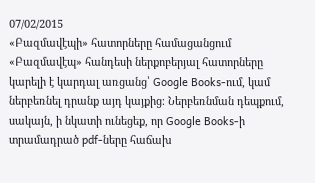07/02/2015
«Բազմավէպի» հատորները համացանցում
«Բազմավէպ» հանդեսի ներքոբերյալ հատորները կարելի է կարդալ առցանց՝ Google Books-ում, կամ ներբեռնել դրանք այդ կայքից։ Ներբեռնման դեպքում, սակայն, ի նկատի ունեցեք, որ Google Books-ի տրամադրած pdf-ները հաճախ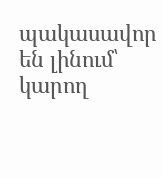պակասավոր են լինում՝ կարող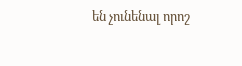են չունենալ որոշ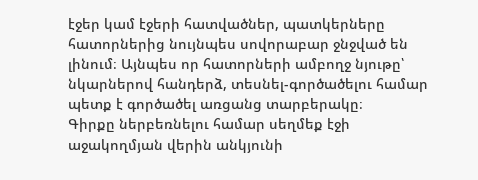էջեր կամ էջերի հատվածներ, պատկերները հատորներից նույնպես սովորաբար ջնջված են լինում։ Այնպես որ հատորների ամբողջ նյութը՝ նկարներով հանդերձ, տեսնել-գործածելու համար պետք է գործածել առցանց տարբերակը։
Գիրքը ներբեռնելու համար սեղմեք էջի աջակողմյան վերին անկյունի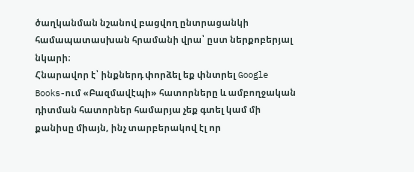ծաղկանման նշանով բացվող ընտրացանկի համապատասխան հրամանի վրա՝ ըստ ներքոբերյալ նկարի։
Հնարավոր է՝ ինքներդ փորձել եք փնտրել Google Books-ում «Բազմավէպի» հատորները և ամբողջական դիտման հատորներ համարյա չեք գտել կամ մի քանիսը միայն, ինչ տարբերակով էլ որ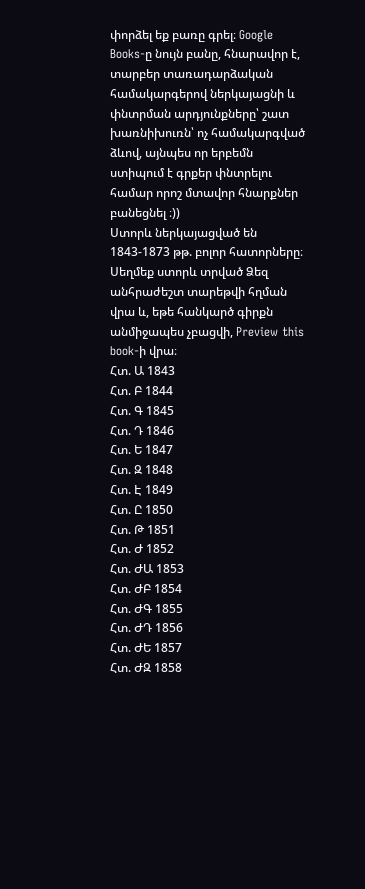փորձել եք բառը գրել։ Google Books-ը նույն բանը, հնարավոր է, տարբեր տառադարձական համակարգերով ներկայացնի և փնտրման արդյունքները՝ շատ խառնիխուռն՝ ոչ համակարգված ձևով, այնպես որ երբեմն ստիպում է գրքեր փնտրելու համար որոշ մտավոր հնարքներ բանեցնել ։))
Ստորև ներկայացված են 1843-1873 թթ. բոլոր հատորները։
Սեղմեք ստորև տրված Ձեզ անհրաժեշտ տարեթվի հղման վրա և, եթե հանկարծ գիրքն անմիջապես չբացվի, Preview this book-ի վրա։
Հտ. Ա 1843
Հտ. Բ 1844
Հտ. Գ 1845
Հտ. Դ 1846
Հտ. Ե 1847
Հտ. Զ 1848
Հտ. Է 1849
Հտ. Ը 1850
Հտ. Թ 1851
Հտ. Ժ 1852
Հտ. ԺԱ 1853
Հտ. ԺԲ 1854
Հտ. ԺԳ 1855
Հտ. ԺԴ 1856
Հտ. ԺԵ 1857
Հտ. ԺԶ 1858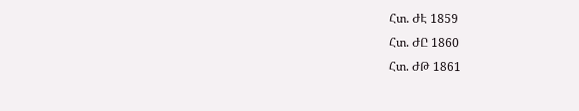Հտ. ԺԷ 1859
Հտ. ԺԸ 1860
Հտ. ԺԹ 1861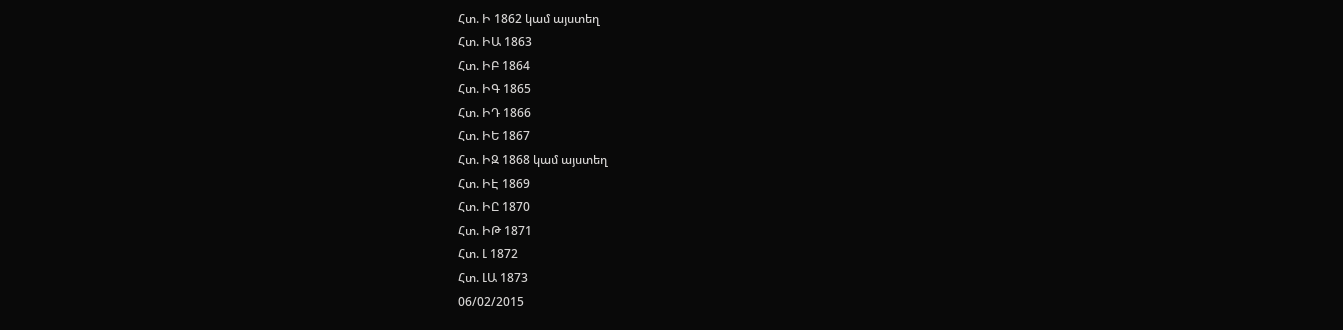Հտ. Ի 1862 կամ այստեղ
Հտ. ԻԱ 1863
Հտ. ԻԲ 1864
Հտ. ԻԳ 1865
Հտ. ԻԴ 1866
Հտ. ԻԵ 1867
Հտ. ԻԶ 1868 կամ այստեղ
Հտ. ԻԷ 1869
Հտ. ԻԸ 1870
Հտ. ԻԹ 1871
Հտ. Լ 1872
Հտ. ԼԱ 1873
06/02/2015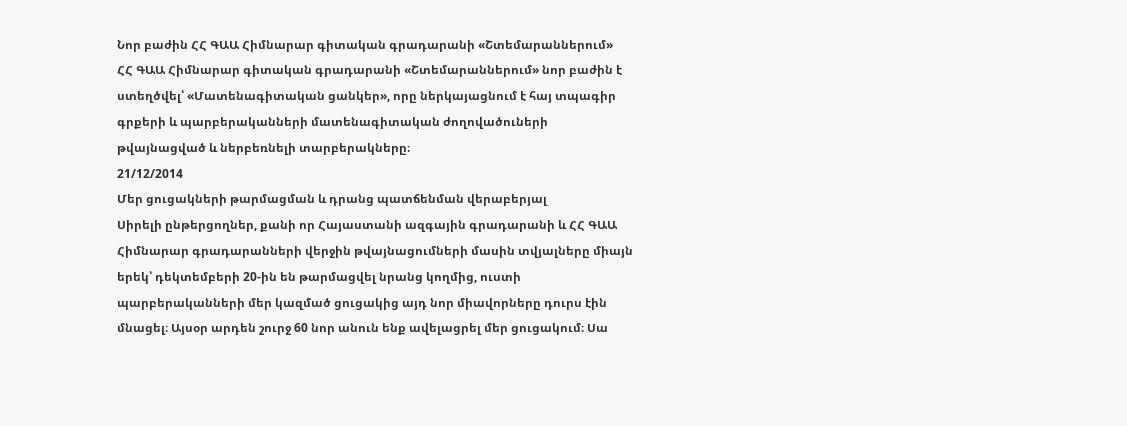Նոր բաժին ՀՀ ԳԱԱ Հիմնարար գիտական գրադարանի «Շտեմարաններում»
ՀՀ ԳԱԱ Հիմնարար գիտական գրադարանի «Շտեմարաններում» նոր բաժին է ստեղծվել՝ «Մատենագիտական ցանկեր», որը ներկայացնում է հայ տպագիր գրքերի և պարբերականների մատենագիտական ժողովածուների թվայնացված և ներբեռնելի տարբերակները։
21/12/2014
Մեր ցուցակների թարմացման և դրանց պատճենման վերաբերյալ
Սիրելի ընթերցողներ, քանի որ Հայաստանի ազգային գրադարանի և ՀՀ ԳԱԱ Հիմնարար գրադարանների վերջին թվայնացումների մասին տվյալները միայն երեկ՝ դեկտեմբերի 20-ին են թարմացվել նրանց կողմից, ուստի պարբերականների մեր կազմած ցուցակից այդ նոր միավորները դուրս էին մնացել։ Այսօր արդեն շուրջ 60 նոր անուն ենք ավելացրել մեր ցուցակում։ Սա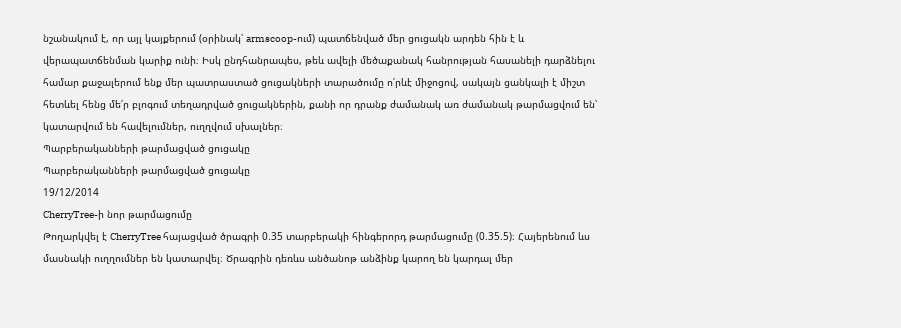նշանակում է, որ այլ կայքերում (օրինակ՝ armscoop-ում) պատճենված մեր ցուցակն արդեն հին է և վերապատճենման կարիք ունի։ Իսկ ընդհանրապես, թեև ավելի մեծաքանակ հանրության հասանելի դարձնելու համար քաջալերում ենք մեր պատրաստած ցուցակների տարածումը ո՛րևէ միջոցով, սակայն ցանկալի է միշտ հետևել հենց մե՛ր բլոգում տեղադրված ցուցակներին, քանի որ դրանք ժամանակ առ ժամանակ թարմացվում են՝ կատարվում են հավելումներ, ուղղվում սխալներ։
Պարբերականների թարմացված ցուցակը
Պարբերականների թարմացված ցուցակը
19/12/2014
CherryTree-ի նոր թարմացումը
Թողարկվել է CherryTree հայացված ծրագրի 0.35 տարբերակի հինգերորդ թարմացումը (0.35.5)։ Հայերենում ևս մասնակի ուղղումներ են կատարվել։ Ծրագրին դեռևս անծանոթ անձինք կարող են կարդալ մեր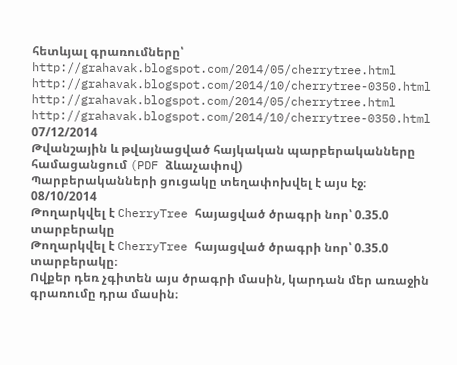հետևյալ գրառումները՝
http://grahavak.blogspot.com/2014/05/cherrytree.html
http://grahavak.blogspot.com/2014/10/cherrytree-0350.html
http://grahavak.blogspot.com/2014/05/cherrytree.html
http://grahavak.blogspot.com/2014/10/cherrytree-0350.html
07/12/2014
Թվանշային և թվայնացված հայկական պարբերականները համացանցում (PDF ձևաչափով)
Պարբերականների ցուցակը տեղափոխվել է այս էջ։
08/10/2014
Թողարկվել է CherryTree հայացված ծրագրի նոր՝ 0.35.0 տարբերակը
Թողարկվել է CherryTree հայացված ծրագրի նոր՝ 0.35.0 տարբերակը։
Ովքեր դեռ չգիտեն այս ծրագրի մասին, կարդան մեր առաջին գրառումը դրա մասին։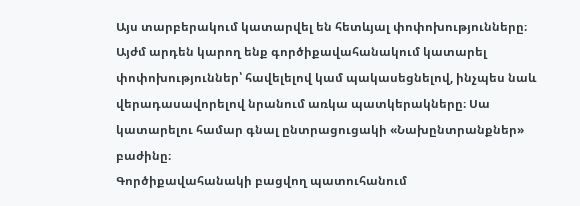Այս տարբերակում կատարվել են հետևյալ փոփոխությունները։
Այժմ արդեն կարող ենք գործիքավահանակում կատարել փոփոխություններ՝ հավելելով կամ պակասեցնելով, ինչպես նաև վերադասավորելով նրանում առկա պատկերակները։ Սա կատարելու համար գնալ ընտրացուցակի «Նախընտրանքներ» բաժինը։
Գործիքավահանակի բացվող պատուհանում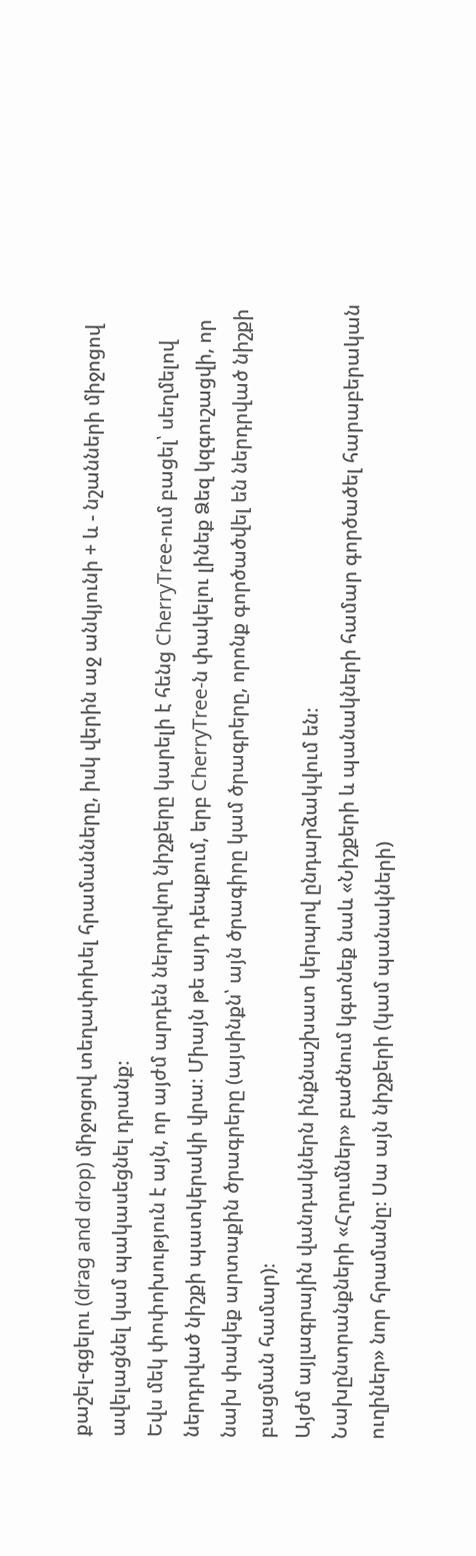քաշել-գցելու (drag and drop) միջոցով տեղափոխել հրամանները, իսկ վերին աջ անկյունի + և - նշանների միջոցով ավելացնել կամ պակասեցնել դրանք։
Եվս մեկ փոփոխություն է այն, որ այժմ արդեն ներդրվող նիշքերը կարելի է հենց CherryTree-ում բացել՝ սեղմելով ներդրված նիշքի պատկերակի վրա։ Միայն թե այդ դեպքում, երբ CherryTree-ն փակելու լինեք Ձեզ կզգուշացվի, որ նախ փակեք արտաքին ծրագրերը (այսինքն՝ այն ծրագիրը կամ ծրագրերը, որոնք գործածվել են ներդրված նիշքի բացման համար)։
Այժմ այլագրային վանդակներն ինքնաշխատ կերպով ընդարձակվում են։
Նախընտրանքների «Հղումներ» բաժնում կգտնեք նաև «Նիշքերի և պանակների համար գործածել հարաբերական ուղիներ» նոր հրամանը։ Սա այն նիշքերի (կամ պանակների)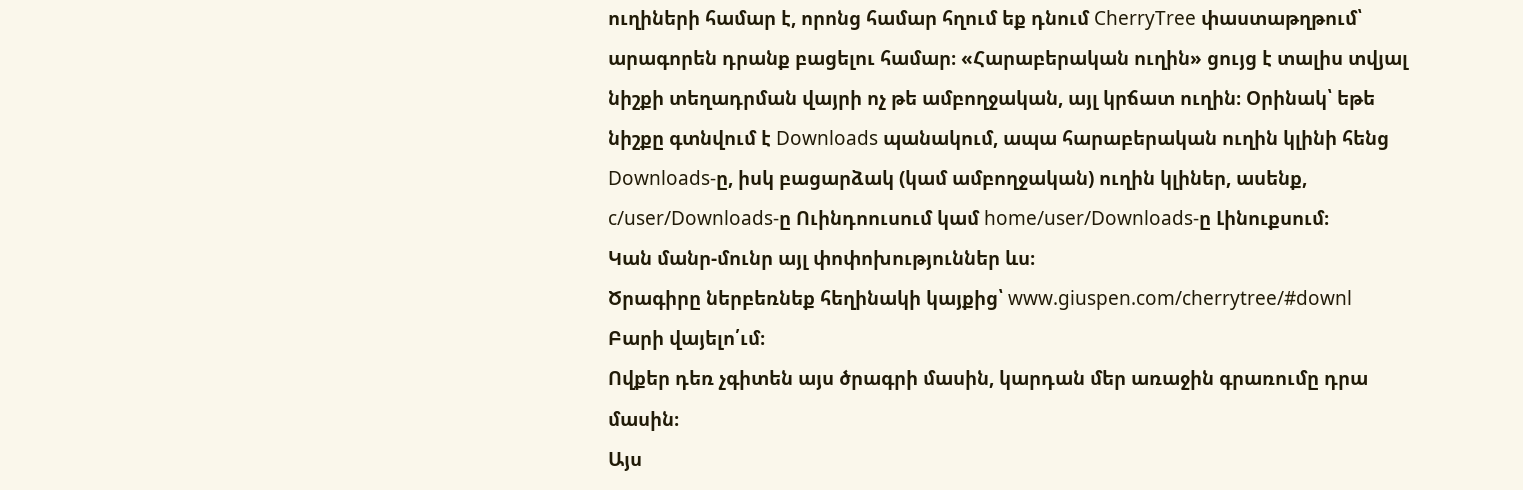ուղիների համար է, որոնց համար հղում եք դնում CherryTree փաստաթղթում՝ արագորեն դրանք բացելու համար։ «Հարաբերական ուղին» ցույց է տալիս տվյալ նիշքի տեղադրման վայրի ոչ թե ամբողջական, այլ կրճատ ուղին։ Օրինակ՝ եթե նիշքը գտնվում է Downloads պանակում, ապա հարաբերական ուղին կլինի հենց Downloads-ը, իսկ բացարձակ (կամ ամբողջական) ուղին կլիներ, ասենք, c/user/Downloads-ը Ուինդոուսում կամ home/user/Downloads-ը Լինուքսում։
Կան մանր-մունր այլ փոփոխություններ ևս։
Ծրագիրը ներբեռնեք հեղինակի կայքից՝ www.giuspen.com/cherrytree/#downl
Բարի վայելո՛ւմ։
Ովքեր դեռ չգիտեն այս ծրագրի մասին, կարդան մեր առաջին գրառումը դրա մասին։
Այս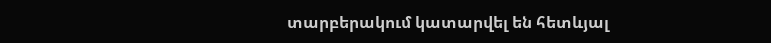տարբերակում կատարվել են հետևյալ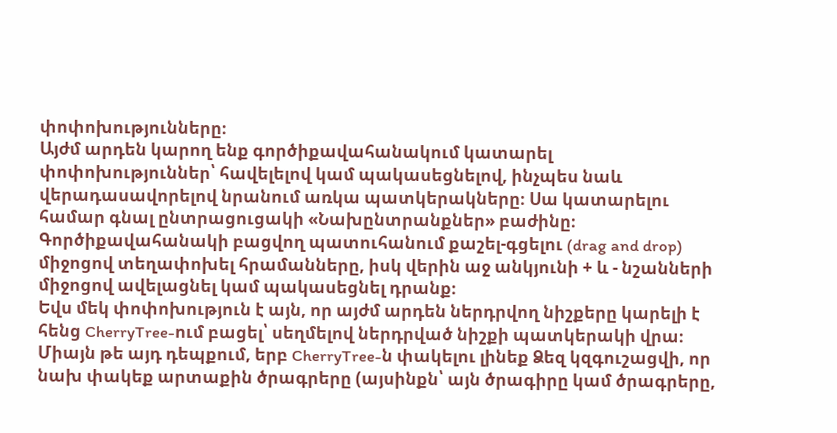փոփոխությունները։
Այժմ արդեն կարող ենք գործիքավահանակում կատարել փոփոխություններ՝ հավելելով կամ պակասեցնելով, ինչպես նաև վերադասավորելով նրանում առկա պատկերակները։ Սա կատարելու համար գնալ ընտրացուցակի «Նախընտրանքներ» բաժինը։
Գործիքավահանակի բացվող պատուհանում քաշել-գցելու (drag and drop) միջոցով տեղափոխել հրամանները, իսկ վերին աջ անկյունի + և - նշանների միջոցով ավելացնել կամ պակասեցնել դրանք։
Եվս մեկ փոփոխություն է այն, որ այժմ արդեն ներդրվող նիշքերը կարելի է հենց CherryTree-ում բացել՝ սեղմելով ներդրված նիշքի պատկերակի վրա։ Միայն թե այդ դեպքում, երբ CherryTree-ն փակելու լինեք Ձեզ կզգուշացվի, որ նախ փակեք արտաքին ծրագրերը (այսինքն՝ այն ծրագիրը կամ ծրագրերը,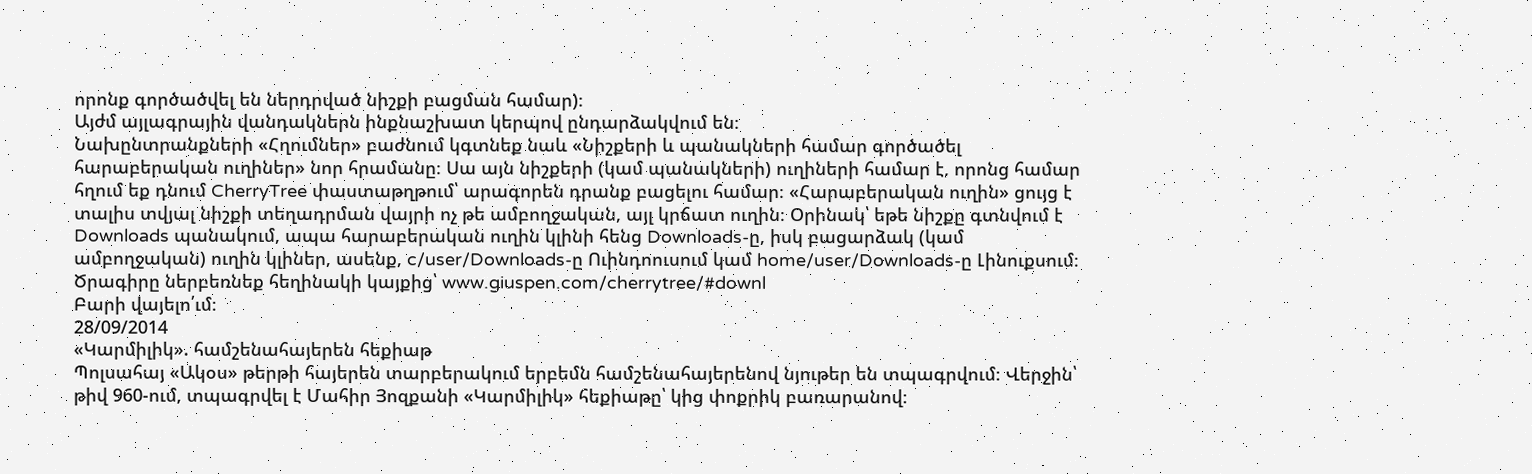որոնք գործածվել են ներդրված նիշքի բացման համար)։
Այժմ այլագրային վանդակներն ինքնաշխատ կերպով ընդարձակվում են։
Նախընտրանքների «Հղումներ» բաժնում կգտնեք նաև «Նիշքերի և պանակների համար գործածել հարաբերական ուղիներ» նոր հրամանը։ Սա այն նիշքերի (կամ պանակների) ուղիների համար է, որոնց համար հղում եք դնում CherryTree փաստաթղթում՝ արագորեն դրանք բացելու համար։ «Հարաբերական ուղին» ցույց է տալիս տվյալ նիշքի տեղադրման վայրի ոչ թե ամբողջական, այլ կրճատ ուղին։ Օրինակ՝ եթե նիշքը գտնվում է Downloads պանակում, ապա հարաբերական ուղին կլինի հենց Downloads-ը, իսկ բացարձակ (կամ ամբողջական) ուղին կլիներ, ասենք, c/user/Downloads-ը Ուինդոուսում կամ home/user/Downloads-ը Լինուքսում։
Ծրագիրը ներբեռնեք հեղինակի կայքից՝ www.giuspen.com/cherrytree/#downl
Բարի վայելո՛ւմ։
28/09/2014
«Կարմիլիկ». համշենահայերեն հեքիաթ
Պոլսահայ «Ակօս» թերթի հայերեն տարբերակում երբեմն համշենահայերենով նյութեր են տպագրվում։ Վերջին՝ թիվ 960-ում, տպագրվել է Մահիր Յոզքանի «Կարմիլիկ» հեքիաթը՝ կից փոքրիկ բառարանով։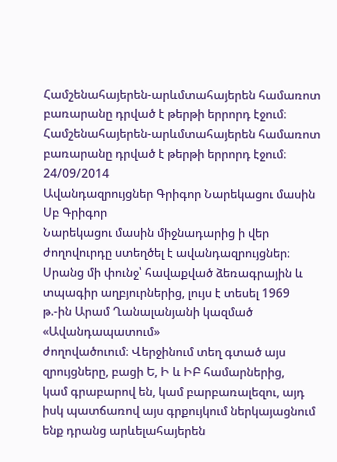Համշենահայերեն-արևմտահայերեն համառոտ բառարանը դրված է թերթի երրորդ էջում։
Համշենահայերեն-արևմտահայերեն համառոտ բառարանը դրված է թերթի երրորդ էջում։
24/09/2014
Ավանդազրույցներ Գրիգոր Նարեկացու մասին
Սբ Գրիգոր
Նարեկացու մասին միջնադարից ի վեր
ժողովուրդը ստեղծել է ավանդազրույցներ։
Սրանց մի փունջ՝ հավաքված ձեռագրային և
տպագիր աղբյուրներից, լույս է տեսել 1969
թ.-ին Արամ Ղանալանյանի կազմած «Ավանդապատում»
ժողովածուում։ Վերջինում տեղ գտած այս
զրույցները, բացի Ե, Ի և ԻԲ համարներից,
կամ գրաբարով են, կամ բարբառալեզու, այդ
իսկ պատճառով այս գրքույկում ներկայացնում
ենք դրանց արևելահայերեն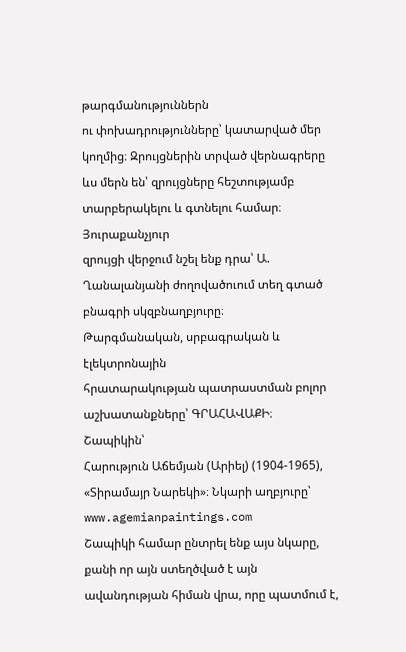թարգմանություններն
ու փոխադրությունները՝ կատարված մեր
կողմից։ Զրույցներին տրված վերնագրերը
ևս մերն են՝ զրույցները հեշտությամբ
տարբերակելու և գտնելու համար։ Յուրաքանչյուր
զրույցի վերջում նշել ենք դրա՝ Ա.
Ղանալանյանի ժողովածուում տեղ գտած
բնագրի սկզբնաղբյուրը։
Թարգմանական, սրբագրական և էլեկտրոնային
հրատարակության պատրաստման բոլոր
աշխատանքները՝ ԳՐԱՀԱՎԱՔԻ։
Շապիկին՝
Հարություն Աճեմյան (Արիել) (1904-1965),
«Տիրամայր Նարեկի»։ Նկարի աղբյուրը՝
www.agemianpaintings.com
Շապիկի համար ընտրել ենք այս նկարը, քանի որ այն ստեղծված է այն ավանդության հիման վրա, որը պատմում է,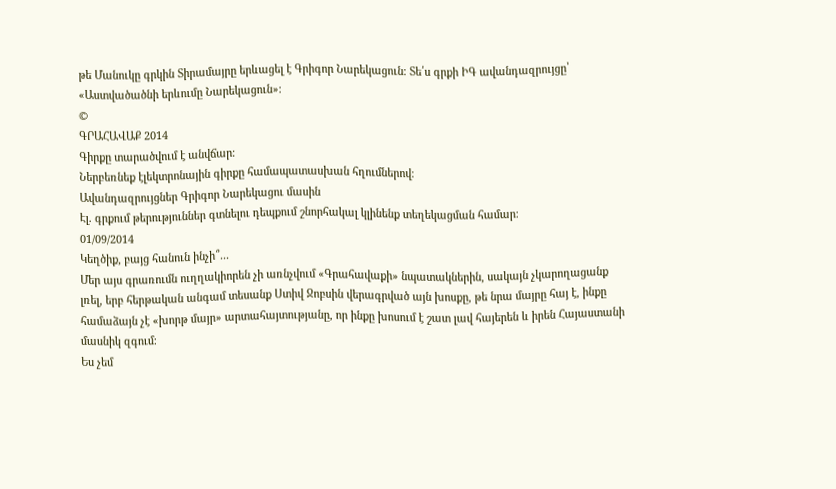թե Մանուկը գրկին Տիրամայրը երևացել է Գրիգոր Նարեկացուն։ Տե՛ս գրքի ԻԳ ավանդազրույցը՝ «Աստվածածնի երևումը Նարեկացուն»։
©
ԳՐԱՀԱՎԱՔ 2014
Գիրքը տարածվում է անվճար։
Ներբեռնեք էլեկտրոնային գիրքը համապատասխան հղումներով։
Ավանդազրույցներ Գրիգոր Նարեկացու մասին
Էլ. գրքում թերություններ գտնելու դեպքում շնորհակալ կլինենք տեղեկացման համար։
01/09/2014
Կեղծիք, բայց հանուն ինչի՞...
Մեր այս գրառումն ուղղակիորեն չի առնչվում «Գրահավաքի» նպատակներին, սակայն չկարողացանք լռել, երբ հերթական անգամ տեսանք Ստիվ Ջոբսին վերագրված այն խոսքը, թե նրա մայրը հայ է, ինքը համաձայն չէ «խորթ մայր» արտահայտությանը, որ ինքը խոսում է շատ լավ հայերեն և իրեն Հայաստանի մասնիկ զգում։
Ես չեմ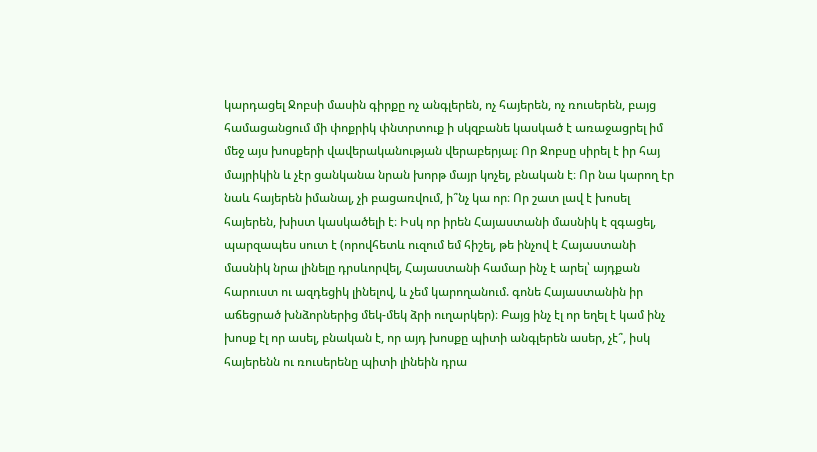կարդացել Ջոբսի մասին գիրքը ոչ անգլերեն, ոչ հայերեն, ոչ ռուսերեն, բայց համացանցում մի փոքրիկ փնտրտուք ի սկզբանե կասկած է առաջացրել իմ մեջ այս խոսքերի վավերականության վերաբերյալ։ Որ Ջոբսը սիրել է իր հայ մայրիկին և չէր ցանկանա նրան խորթ մայր կոչել, բնական է։ Որ նա կարող էր նաև հայերեն իմանալ, չի բացառվում, ի՞նչ կա որ։ Որ շատ լավ է խոսել հայերեն, խիստ կասկածելի է։ Իսկ որ իրեն Հայաստանի մասնիկ է զգացել, պարզապես սուտ է (որովհետև ուզում եմ հիշել, թե ինչով է Հայաստանի մասնիկ նրա լինելը դրսևորվել, Հայաստանի համար ինչ է արել՝ այդքան հարուստ ու ազդեցիկ լինելով, և չեմ կարողանում. գոնե Հայաստանին իր աճեցրած խնձորներից մեկ-մեկ ձրի ուղարկեր)։ Բայց ինչ էլ որ եղել է կամ ինչ խոսք էլ որ ասել, բնական է, որ այդ խոսքը պիտի անգլերեն ասեր, չէ՞, իսկ հայերենն ու ռուսերենը պիտի լինեին դրա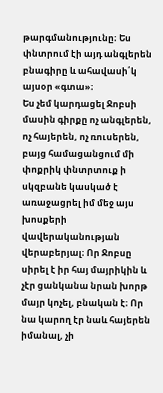թարգմանությունը։ Ես փնտրում էի այդ անգլերեն բնագիրը և ահավասի՛կ այսօր «գտա»։
Ես չեմ կարդացել Ջոբսի մասին գիրքը ոչ անգլերեն, ոչ հայերեն, ոչ ռուսերեն, բայց համացանցում մի փոքրիկ փնտրտուք ի սկզբանե կասկած է առաջացրել իմ մեջ այս խոսքերի վավերականության վերաբերյալ։ Որ Ջոբսը սիրել է իր հայ մայրիկին և չէր ցանկանա նրան խորթ մայր կոչել, բնական է։ Որ նա կարող էր նաև հայերեն իմանալ, չի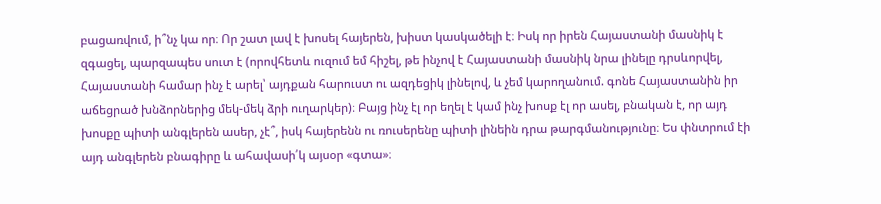բացառվում, ի՞նչ կա որ։ Որ շատ լավ է խոսել հայերեն, խիստ կասկածելի է։ Իսկ որ իրեն Հայաստանի մասնիկ է զգացել, պարզապես սուտ է (որովհետև ուզում եմ հիշել, թե ինչով է Հայաստանի մասնիկ նրա լինելը դրսևորվել, Հայաստանի համար ինչ է արել՝ այդքան հարուստ ու ազդեցիկ լինելով, և չեմ կարողանում. գոնե Հայաստանին իր աճեցրած խնձորներից մեկ-մեկ ձրի ուղարկեր)։ Բայց ինչ էլ որ եղել է կամ ինչ խոսք էլ որ ասել, բնական է, որ այդ խոսքը պիտի անգլերեն ասեր, չէ՞, իսկ հայերենն ու ռուսերենը պիտի լինեին դրա թարգմանությունը։ Ես փնտրում էի այդ անգլերեն բնագիրը և ահավասի՛կ այսօր «գտա»։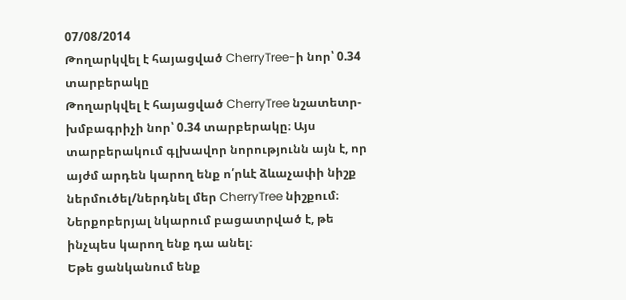07/08/2014
Թողարկվել է հայացված CherryTree-ի նոր՝ 0.34 տարբերակը
Թողարկվել է հայացված CherryTree նշատետր-խմբագրիչի նոր՝ 0.34 տարբերակը։ Այս տարբերակում գլխավոր նորությունն այն է, որ այժմ արդեն կարող ենք ո՛րևէ ձևաչափի նիշք ներմուծել/ներդնել մեր CherryTree նիշքում։ Ներքոբերյալ նկարում բացատրված է, թե ինչպես կարող ենք դա անել։
Եթե ցանկանում ենք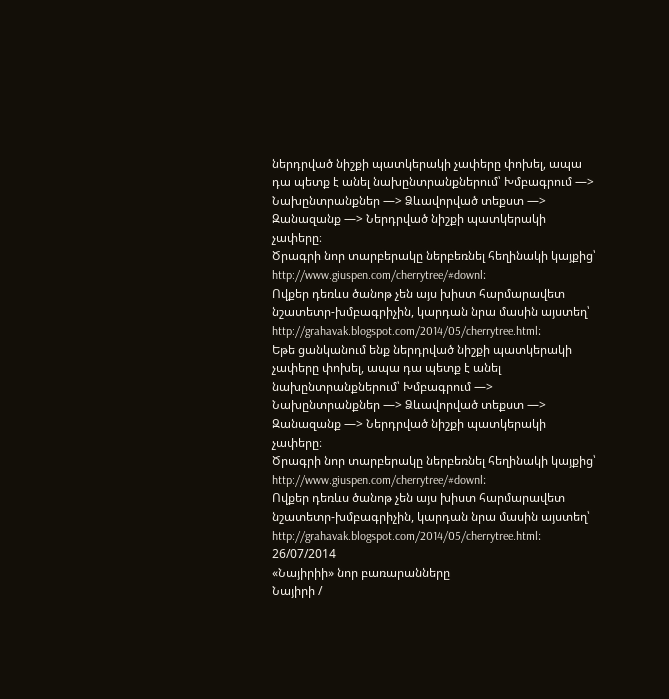ներդրված նիշքի պատկերակի չափերը փոխել, ապա դա պետք է անել նախընտրանքներում՝ Խմբագրում —> Նախընտրանքներ —> Ձևավորված տեքստ —> Զանազանք —> Ներդրված նիշքի պատկերակի չափերը։
Ծրագրի նոր տարբերակը ներբեռնել հեղինակի կայքից՝ http://www.giuspen.com/cherrytree/#downl։
Ովքեր դեռևս ծանոթ չեն այս խիստ հարմարավետ նշատետր-խմբագրիչին, կարդան նրա մասին այստեղ՝ http://grahavak.blogspot.com/2014/05/cherrytree.html։
Եթե ցանկանում ենք ներդրված նիշքի պատկերակի չափերը փոխել, ապա դա պետք է անել նախընտրանքներում՝ Խմբագրում —> Նախընտրանքներ —> Ձևավորված տեքստ —> Զանազանք —> Ներդրված նիշքի պատկերակի չափերը։
Ծրագրի նոր տարբերակը ներբեռնել հեղինակի կայքից՝ http://www.giuspen.com/cherrytree/#downl։
Ովքեր դեռևս ծանոթ չեն այս խիստ հարմարավետ նշատետր-խմբագրիչին, կարդան նրա մասին այստեղ՝ http://grahavak.blogspot.com/2014/05/cherrytree.html։
26/07/2014
«Նայիրիի» նոր բառարանները
Նայիրի /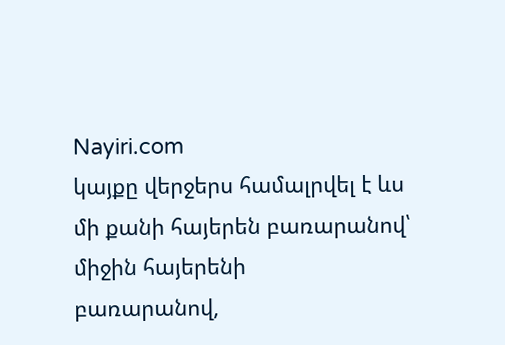Nayiri.com
կայքը վերջերս համալրվել է ևս մի քանի հայերեն բառարանով՝ միջին հայերենի
բառարանով,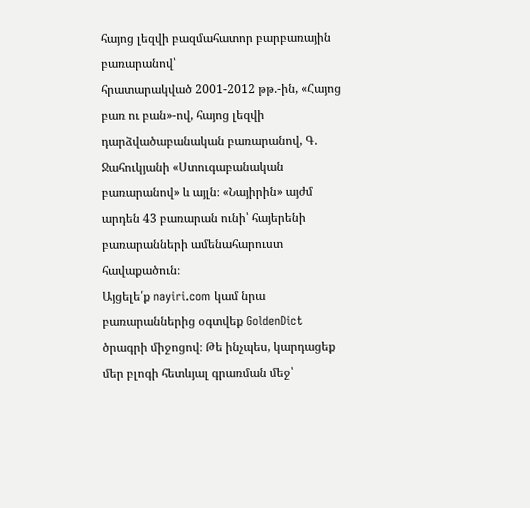հայոց լեզվի բազմահատոր բարբառային բառարանով՝
հրատարակված 2001-2012 թթ.-ին, «Հայոց բառ ու բան»-ով, հայոց լեզվի
դարձվածաբանական բառարանով, Գ. Ջահուկյանի «Ստուգաբանական բառարանով» և այլն։ «Նայիրին» այժմ արդեն 43 բառարան ունի՝ հայերենի բառարանների ամենահարուստ հավաքածուն։
Այցելե՛ք nayiri.com կամ նրա բառարաններից օգտվեք GoldenDict ծրագրի միջոցով։ Թե ինչպես, կարդացեք մեր բլոգի հետևյալ գրառման մեջ՝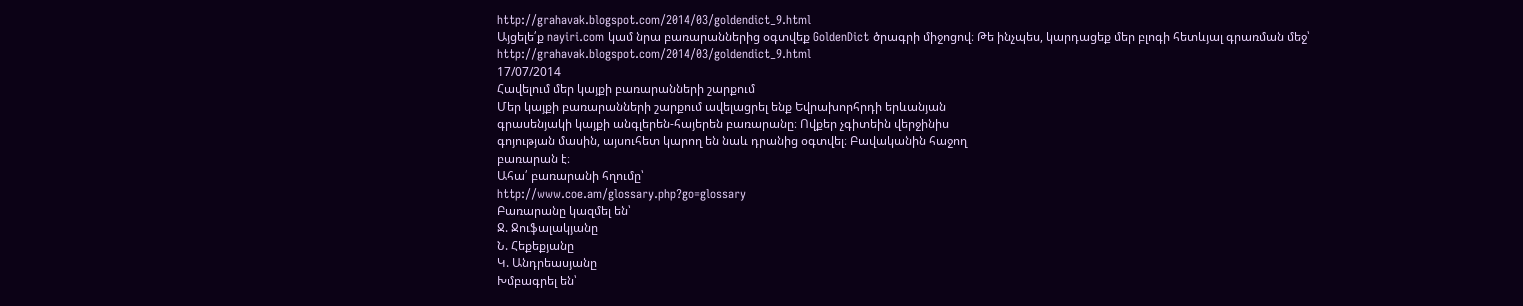http://grahavak.blogspot.com/2014/03/goldendict_9.html
Այցելե՛ք nayiri.com կամ նրա բառարաններից օգտվեք GoldenDict ծրագրի միջոցով։ Թե ինչպես, կարդացեք մեր բլոգի հետևյալ գրառման մեջ՝
http://grahavak.blogspot.com/2014/03/goldendict_9.html
17/07/2014
Հավելում մեր կայքի բառարանների շարքում
Մեր կայքի բառարանների շարքում ավելացրել ենք Եվրախորհրդի երևանյան
գրասենյակի կայքի անգլերեն-հայերեն բառարանը։ Ովքեր չգիտեին վերջինիս
գոյության մասին, այսուհետ կարող են նաև դրանից օգտվել։ Բավականին հաջող
բառարան է։
Ահա՛ բառարանի հղումը՝
http://www.coe.am/glossary.php?go=glossary
Բառարանը կազմել են՝
Ջ. Ջուֆալակյանը
Ն. Հեքեքյանը
Կ. Անդրեասյանը
Խմբագրել են՝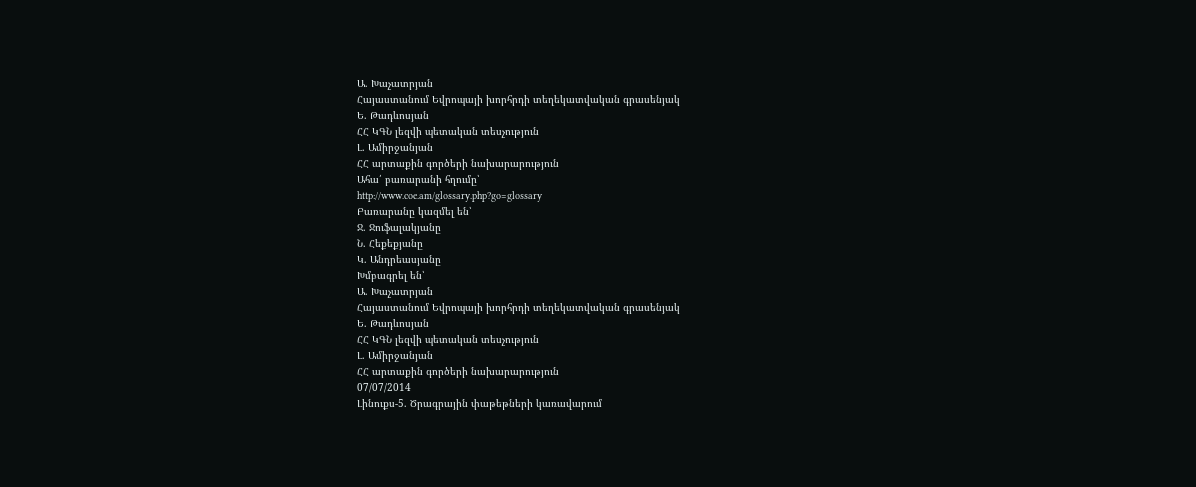Ա. Խաչատրյան
Հայաստանում Եվրոպայի խորհրդի տեղեկատվական գրասենյակ
Ե. Թադևոսյան
ՀՀ ԿԳՆ լեզվի պետական տեսչություն
Լ. Ամիրջանյան
ՀՀ արտաքին գործերի նախարարություն
Ահա՛ բառարանի հղումը՝
http://www.coe.am/glossary.php?go=glossary
Բառարանը կազմել են՝
Ջ. Ջուֆալակյանը
Ն. Հեքեքյանը
Կ. Անդրեասյանը
Խմբագրել են՝
Ա. Խաչատրյան
Հայաստանում Եվրոպայի խորհրդի տեղեկատվական գրասենյակ
Ե. Թադևոսյան
ՀՀ ԿԳՆ լեզվի պետական տեսչություն
Լ. Ամիրջանյան
ՀՀ արտաքին գործերի նախարարություն
07/07/2014
Լինուքս-5. Ծրագրային փաթեթների կառավարում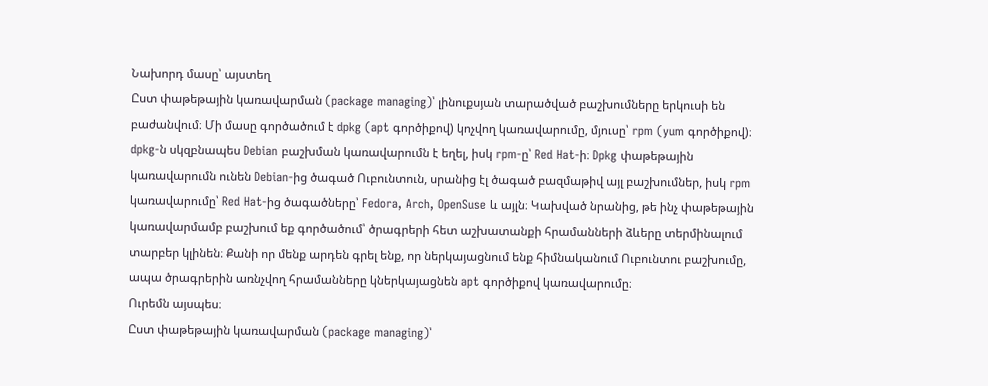Նախորդ մասը՝ այստեղ
Ըստ փաթեթային կառավարման (package managing)՝ լինուքսյան տարածված բաշխումները երկուսի են բաժանվում։ Մի մասը գործածում է dpkg (apt գործիքով) կոչվող կառավարումը, մյուսը՝ rpm (yum գործիքով)։ dpkg-ն սկզբնապես Debian բաշխման կառավարումն է եղել, իսկ rpm-ը՝ Red Hat-ի։ Dpkg փաթեթային կառավարումն ունեն Debian-ից ծագած Ուբունտուն, սրանից էլ ծագած բազմաթիվ այլ բաշխումներ, իսկ rpm կառավարումը՝ Red Hat-ից ծագածները՝ Fedora, Arch, OpenSuse և այլն։ Կախված նրանից, թե ինչ փաթեթային կառավարմամբ բաշխում եք գործածում՝ ծրագրերի հետ աշխատանքի հրամանների ձևերը տերմինալում տարբեր կլինեն։ Քանի որ մենք արդեն գրել ենք, որ ներկայացնում ենք հիմնականում Ուբունտու բաշխումը, ապա ծրագրերին առնչվող հրամանները կներկայացնեն apt գործիքով կառավարումը։
Ուրեմն այսպես։
Ըստ փաթեթային կառավարման (package managing)՝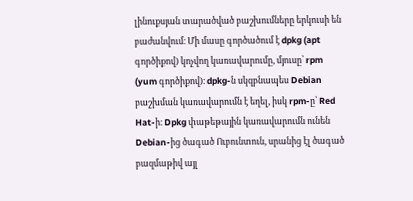լինուքսյան տարածված բաշխումները երկուսի են բաժանվում։ Մի մասը գործածում է dpkg (apt գործիքով) կոչվող կառավարումը, մյուսը՝ rpm (yum գործիքով)։ dpkg-ն սկզբնապես Debian բաշխման կառավարումն է եղել, իսկ rpm-ը՝ Red Hat-ի։ Dpkg փաթեթային կառավարումն ունեն Debian-ից ծագած Ուբունտուն, սրանից էլ ծագած բազմաթիվ այլ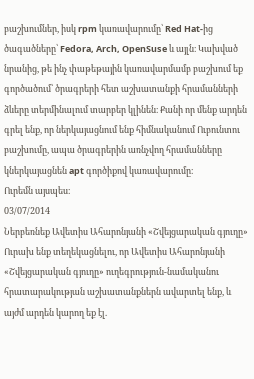բաշխումներ, իսկ rpm կառավարումը՝ Red Hat-ից ծագածները՝ Fedora, Arch, OpenSuse և այլն։ Կախված նրանից, թե ինչ փաթեթային կառավարմամբ բաշխում եք գործածում՝ ծրագրերի հետ աշխատանքի հրամանների ձևերը տերմինալում տարբեր կլինեն։ Քանի որ մենք արդեն գրել ենք, որ ներկայացնում ենք հիմնականում Ուբունտու բաշխումը, ապա ծրագրերին առնչվող հրամանները կներկայացնեն apt գործիքով կառավարումը։
Ուրեմն այսպես։
03/07/2014
Ներբեռնեք Ավետիս Ահարոնյանի «Շվեյցարական գյուղը»
Ուրախ ենք տեղեկացնելու, որ Ավետիս Ահարոնյանի «Շվեյցարական գյուղը» ուղեգրություն-նամականու հրատարակության աշխատանքներն ավարտել ենք, և այժմ արդեն կարող եք էլ.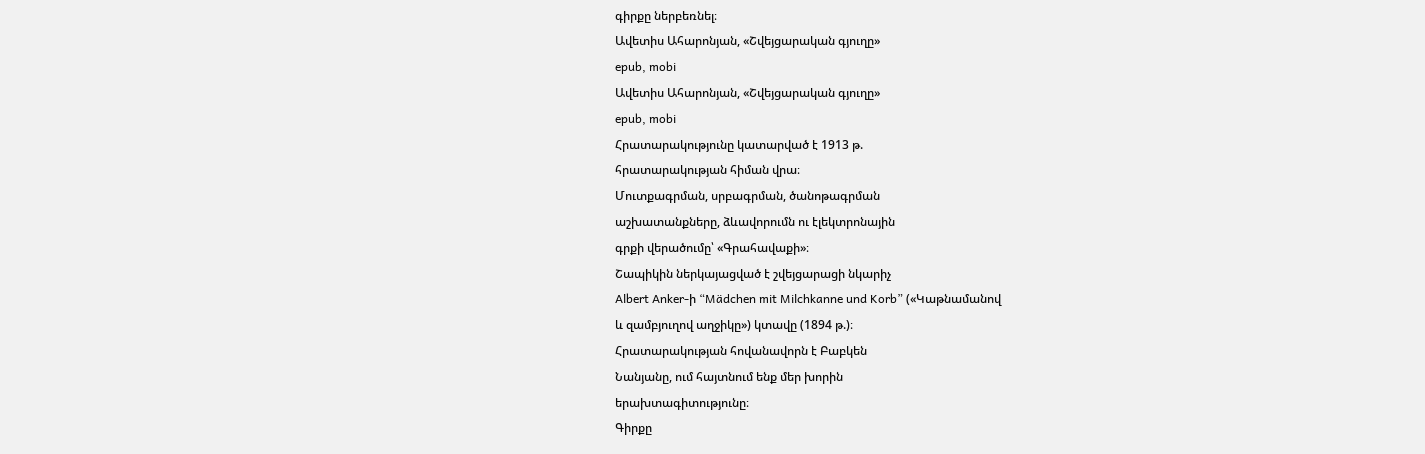գիրքը ներբեռնել։
Ավետիս Ահարոնյան, «Շվեյցարական գյուղը»
epub, mobi
Ավետիս Ահարոնյան, «Շվեյցարական գյուղը»
epub, mobi
Հրատարակությունը կատարված է 1913 թ.
հրատարակության հիման վրա։
Մուտքագրման, սրբագրման, ծանոթագրման
աշխատանքները, ձևավորումն ու էլեկտրոնային
գրքի վերածումը՝ «Գրահավաքի»։
Շապիկին ներկայացված է շվեյցարացի նկարիչ
Albert Anker-ի “Mädchen mit Milchkanne und Korb” («Կաթնամանով
և զամբյուղով աղջիկը») կտավը (1894 թ.)։
Հրատարակության հովանավորն է Բաբկեն
Նանյանը, ում հայտնում ենք մեր խորին
երախտագիտությունը։
Գիրքը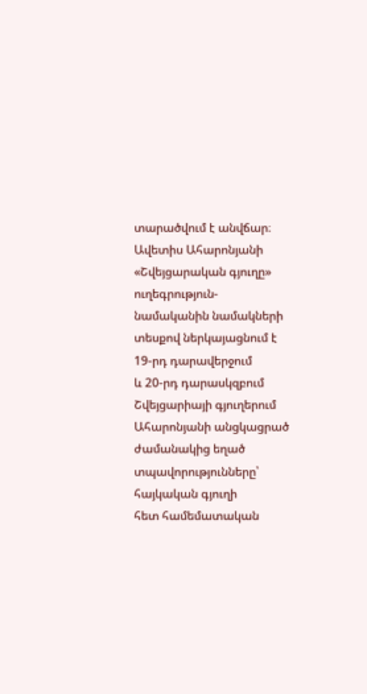տարածվում է անվճար։
Ավետիս Ահարոնյանի «Շվեյցարական գյուղը»
ուղեգրություն-նամականին նամակների
տեսքով ներկայացնում է 19-րդ դարավերջում
և 20-րդ դարասկզբում Շվեյցարիայի գյուղերում
Ահարոնյանի անցկացրած ժամանակից եղած
տպավորությունները՝ հայկական գյուղի
հետ համեմատական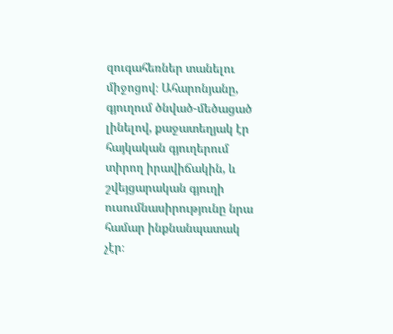զուգահեռներ տանելու
միջոցով։ Ահարոնյանը, գյուղում ծնված-մեծացած
լինելով, քաջատեղյակ էր հայկական գյուղերում
տիրող իրավիճակին, և շվեյցարական գյուղի
ուսումնասիրությունը նրա համար ինքնանպատակ
չէր։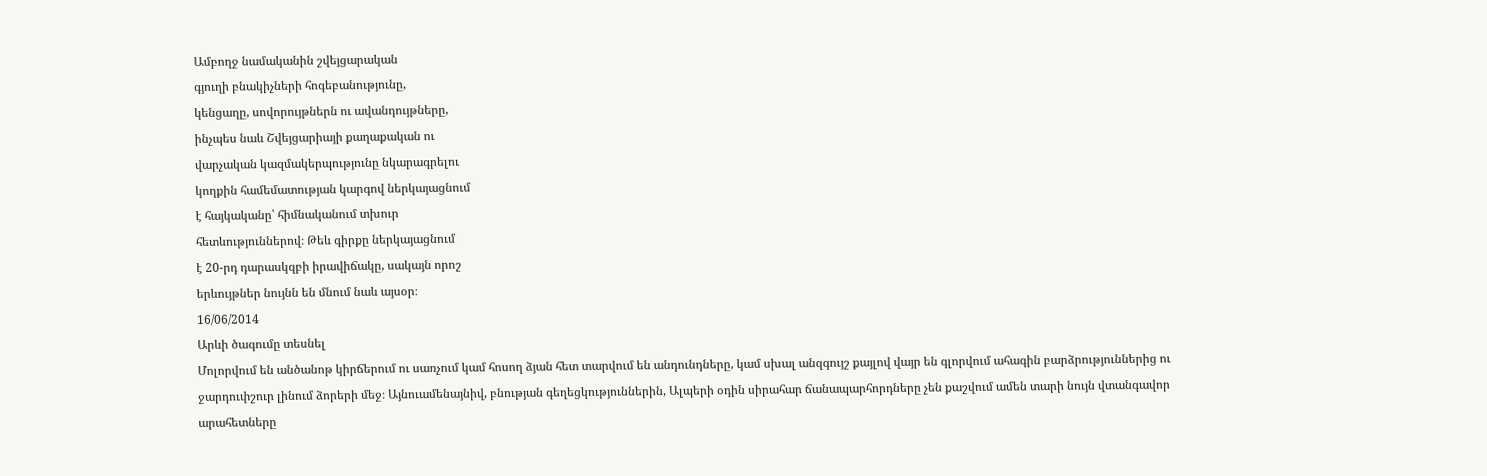Ամբողջ նամականին շվեյցարական
գյուղի բնակիչների հոգեբանությունը,
կենցաղը, սովորույթներն ու ավանդույթները,
ինչպես նաև Շվեյցարիայի քաղաքական ու
վարչական կազմակերպությունը նկարագրելու
կողքին համեմատության կարգով ներկայացնում
է հայկականը՝ հիմնականում տխուր
հետևություններով։ Թեև գիրքը ներկայացնում
է 20-րդ դարասկզբի իրավիճակը, սակայն որոշ
երևույթներ նույնն են մնում նաև այսօր։
16/06/2014
Արևի ծագումը տեսնել
Մոլորվում են անծանոթ կիրճերում ու սառչում կամ հոսող ձյան հետ տարվում են անդունդները, կամ սխալ անզգույշ քայլով վայր են գլորվում ահագին բարձրություններից ու ջարդուփշուր լինում ձորերի մեջ։ Այնուամենայնիվ, բնության գեղեցկություններին, Ալպերի օդին սիրահար ճանապարհորդները չեն քաշվում ամեն տարի նույն վտանգավոր արահետները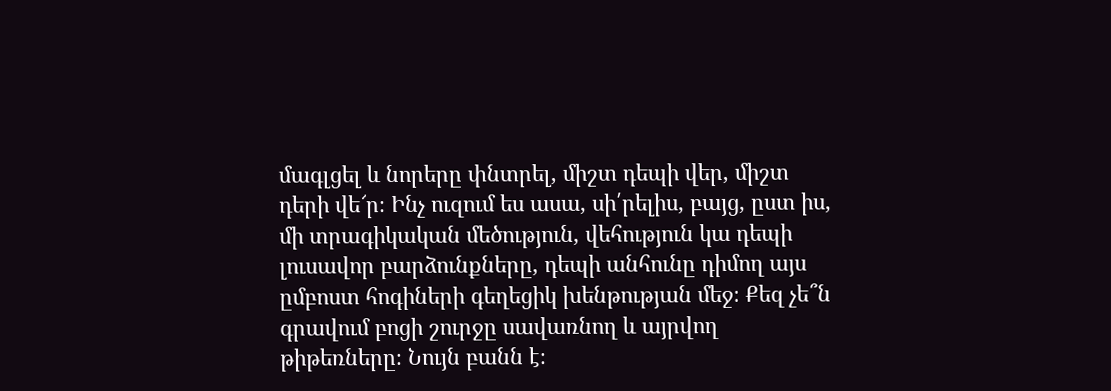մագլցել և նորերը փնտրել, միշտ դեպի վեր, միշտ դերի վե՜ր։ Ինչ ուզում ես ասա, սի՛րելիս, բայց, ըստ իս, մի տրագիկական մեծություն, վեհություն կա դեպի լուսավոր բարձունքները, դեպի անհունը դիմող այս ըմբոստ հոգիների գեղեցիկ խենթության մեջ։ Քեզ չե՞ն գրավում բոցի շուրջը սավառնող և այրվող թիթեռները։ Նույն բանն է։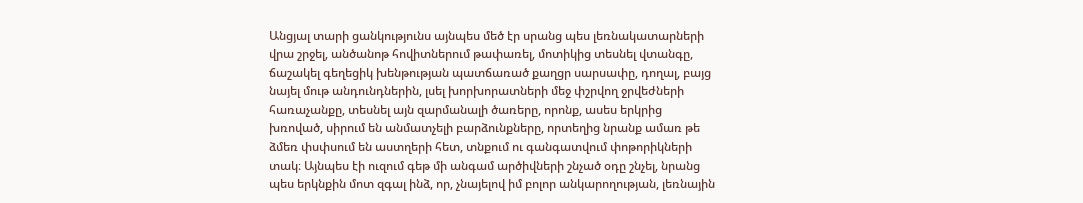Անցյալ տարի ցանկությունս այնպես մեծ էր սրանց պես լեռնակատարների վրա շրջել, անծանոթ հովիտներում թափառել, մոտիկից տեսնել վտանգը, ճաշակել գեղեցիկ խենթության պատճառած քաղցր սարսափը, դողալ, բայց նայել մութ անդունդներին, լսել խորխորատների մեջ փշրվող ջրվեժների հառաչանքը, տեսնել այն զարմանալի ծառերը, որոնք, ասես երկրից խռոված, սիրում են անմատչելի բարձունքները, որտեղից նրանք ամառ թե ձմեռ փսփսում են աստղերի հետ, տնքում ու գանգատվում փոթորիկների տակ։ Այնպես էի ուզում գեթ մի անգամ արծիվների շնչած օդը շնչել, նրանց պես երկնքին մոտ զգալ ինձ, որ, չնայելով իմ բոլոր անկարողության, լեռնային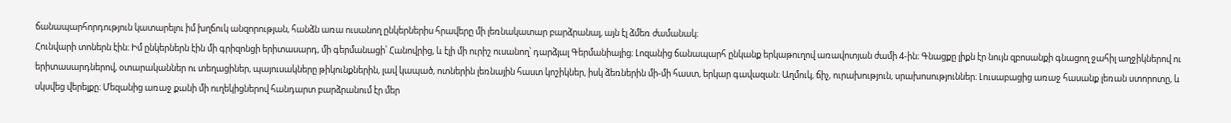ճանապարհորդություն կատարելու իմ խղճուկ անզորության, հանձն առա ուսանող ընկերներիս հրավերը մի լեռնակատար բարձրանալ, այն էլ ձմեռ ժամանակ։
Հունվարի տոներն էին։ Իմ ընկերներն էին մի գրիզոնցի երիտասարդ, մի գերմանացի՝ Հանովրից, և էլի մի ուրիշ ուսանող՝ դարձյալ Գերմանիայից։ Լոզանից ճանապարհ ընկանք երկաթուղով առավոտյան ժամի 4-ին։ Գնացքը լիքն էր նույն զբոսանքի գնացող ջահիլ աղջիկներով ու երիտասարդներով, օտարականներ ու տեղացիներ, պայուսակները թիկունքներին, լավ կապած, ոտներին լեռնային հաստ կոշիկներ, իսկ ձեռներին մի-մի հաստ, երկար գավազան։ Աղմուկ, ճիչ, ուրախություն, սրախոսություններ։ Լուսաբացից առաջ հասանք լեռան ստորոտը, և սկսվեց վերելքը։ Մեզանից առաջ քանի մի ուղեկիցներով հանդարտ բարձրանում էր մեր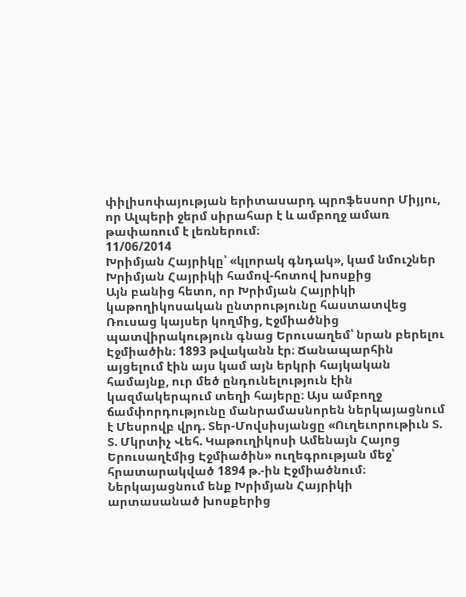փիլիսոփայության երիտասարդ պրոֆեսսոր Միյյու, որ Ալպերի ջերմ սիրահար է և ամբողջ ամառ թափառում է լեռներում։
11/06/2014
Խրիմյան Հայրիկը՝ «կլորակ գնդակ», կամ նմուշներ Խրիմյան Հայրիկի համով-հոտով խոսքից
Այն բանից հետո, որ Խրիմյան Հայրիկի կաթողիկոսական ընտրությունը հաստատվեց Ռուսաց կայսեր կողմից, Էջմիածնից պատվիրակություն գնաց Երուսաղեմ՝ նրան բերելու Էջմիածին։ 1893 թվականն էր։ Ճանապարհին այցելում էին այս կամ այն երկրի հայկական համայնք, ուր մեծ ընդունելություն էին կազմակերպում տեղի հայերը։ Այս ամբողջ ճամփորդությունը մանրամասնորեն ներկայացնում է Մեսրովբ վրդ. Տեր-Մովսիսյանցը «Ուղեւորութիւն Տ. Տ. Մկրտիչ Վեհ. Կաթուղիկոսի Ամենայն Հայոց Երուսաղէմից Էջմիածին» ուղեգրության մեջ՝ հրատարակված 1894 թ.-ին Էջմիածնում։ Ներկայացնում ենք Խրիմյան Հայրիկի արտասանած խոսքերից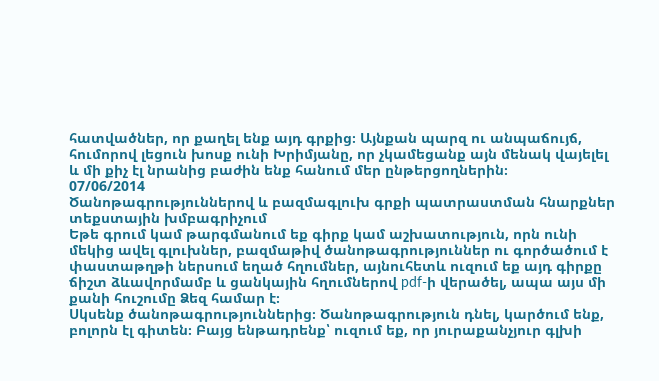հատվածներ, որ քաղել ենք այդ գրքից։ Այնքան պարզ ու անպաճույճ, հումորով լեցուն խոսք ունի Խրիմյանը, որ չկամեցանք այն մենակ վայելել և մի քիչ էլ նրանից բաժին ենք հանում մեր ընթերցողներին։
07/06/2014
Ծանոթագրություններով և բազմագլուխ գրքի պատրաստման հնարքներ տեքստային խմբագրիչում
Եթե գրում կամ թարգմանում եք գիրք կամ աշխատություն, որն ունի մեկից ավել գլուխներ, բազմաթիվ ծանոթագրություններ ու գործածում է փաստաթղթի ներսում եղած հղումներ, այնուհետև ուզում եք այդ գիրքը ճիշտ ձևավորմամբ և ցանկային հղումներով pdf-ի վերածել, ապա այս մի քանի հուշումը Ձեզ համար է։
Սկսենք ծանոթագրություններից։ Ծանոթագրություն դնել, կարծում ենք, բոլորն էլ գիտեն։ Բայց ենթադրենք՝ ուզում եք, որ յուրաքանչյուր գլխի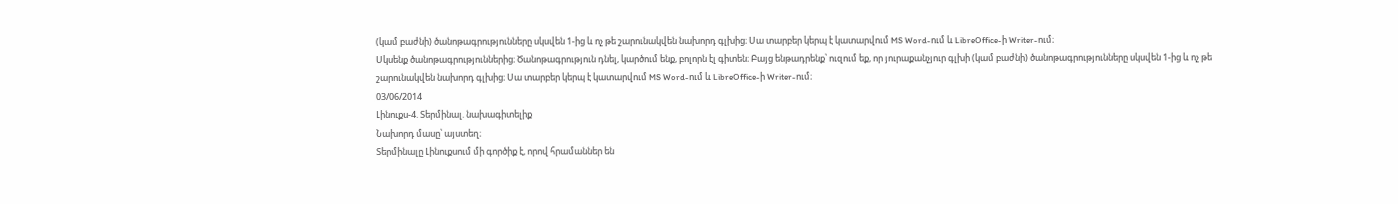(կամ բաժնի) ծանոթագրությունները սկսվեն 1-ից և ոչ թե շարունակվեն նախորդ գլխից։ Սա տարբեր կերպ է կատարվում MS Word-ում և LibreOffice-ի Writer-ում։
Սկսենք ծանոթագրություններից։ Ծանոթագրություն դնել, կարծում ենք, բոլորն էլ գիտեն։ Բայց ենթադրենք՝ ուզում եք, որ յուրաքանչյուր գլխի (կամ բաժնի) ծանոթագրությունները սկսվեն 1-ից և ոչ թե շարունակվեն նախորդ գլխից։ Սա տարբեր կերպ է կատարվում MS Word-ում և LibreOffice-ի Writer-ում։
03/06/2014
Լինուքս-4. Տերմինալ. նախագիտելիք
Նախորդ մասը՝ այստեղ։
Տերմինալը Լինուքսում մի գործիք է, որով հրամաններ են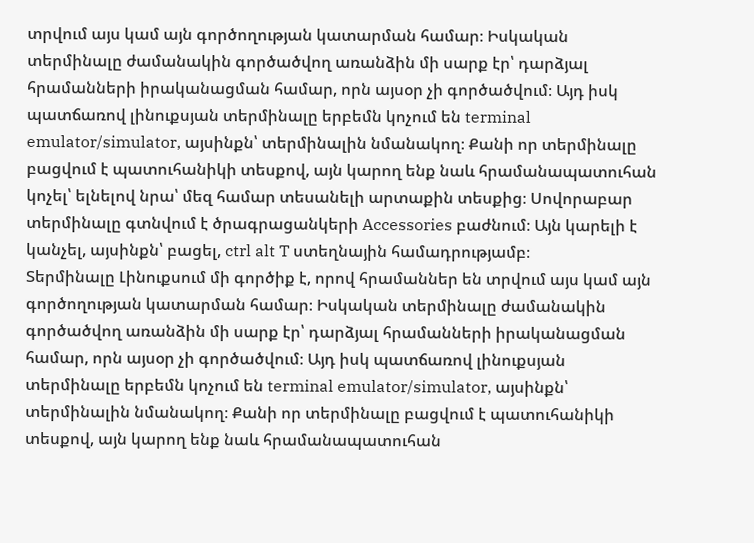տրվում այս կամ այն գործողության կատարման համար։ Իսկական տերմինալը ժամանակին գործածվող առանձին մի սարք էր՝ դարձյալ հրամանների իրականացման համար, որն այսօր չի գործածվում։ Այդ իսկ պատճառով լինուքսյան տերմինալը երբեմն կոչում են terminal emulator/simulator, այսինքն՝ տերմինալին նմանակող։ Քանի որ տերմինալը բացվում է պատուհանիկի տեսքով, այն կարող ենք նաև հրամանապատուհան կոչել՝ ելնելով նրա՝ մեզ համար տեսանելի արտաքին տեսքից։ Սովորաբար տերմինալը գտնվում է ծրագրացանկերի Accessories բաժնում։ Այն կարելի է կանչել, այսինքն՝ բացել, ctrl alt T ստեղնային համադրությամբ։
Տերմինալը Լինուքսում մի գործիք է, որով հրամաններ են տրվում այս կամ այն գործողության կատարման համար։ Իսկական տերմինալը ժամանակին գործածվող առանձին մի սարք էր՝ դարձյալ հրամանների իրականացման համար, որն այսօր չի գործածվում։ Այդ իսկ պատճառով լինուքսյան տերմինալը երբեմն կոչում են terminal emulator/simulator, այսինքն՝ տերմինալին նմանակող։ Քանի որ տերմինալը բացվում է պատուհանիկի տեսքով, այն կարող ենք նաև հրամանապատուհան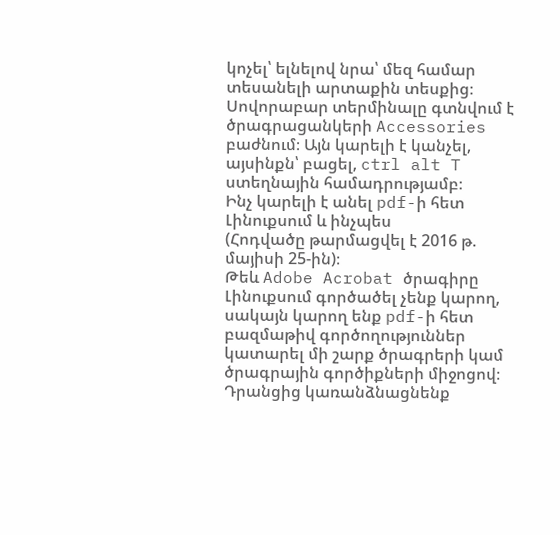կոչել՝ ելնելով նրա՝ մեզ համար տեսանելի արտաքին տեսքից։ Սովորաբար տերմինալը գտնվում է ծրագրացանկերի Accessories բաժնում։ Այն կարելի է կանչել, այսինքն՝ բացել, ctrl alt T ստեղնային համադրությամբ։
Ինչ կարելի է անել pdf-ի հետ Լինուքսում և ինչպես
(Հոդվածը թարմացվել է 2016 թ. մայիսի 25-ին)։
Թեև Adobe Acrobat ծրագիրը Լինուքսում գործածել չենք կարող, սակայն կարող ենք pdf-ի հետ բազմաթիվ գործողություններ կատարել մի շարք ծրագրերի կամ ծրագրային գործիքների միջոցով։ Դրանցից կառանձնացնենք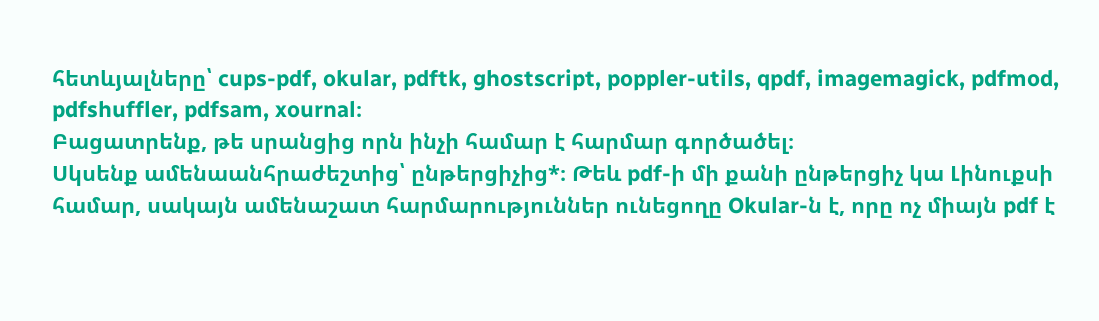հետևյալները՝ cups-pdf, okular, pdftk, ghostscript, poppler-utils, qpdf, imagemagick, pdfmod, pdfshuffler, pdfsam, xournal։
Բացատրենք, թե սրանցից որն ինչի համար է հարմար գործածել։
Սկսենք ամենաանհրաժեշտից՝ ընթերցիչից*։ Թեև pdf-ի մի քանի ընթերցիչ կա Լինուքսի համար, սակայն ամենաշատ հարմարություններ ունեցողը Okular-ն է, որը ոչ միայն pdf է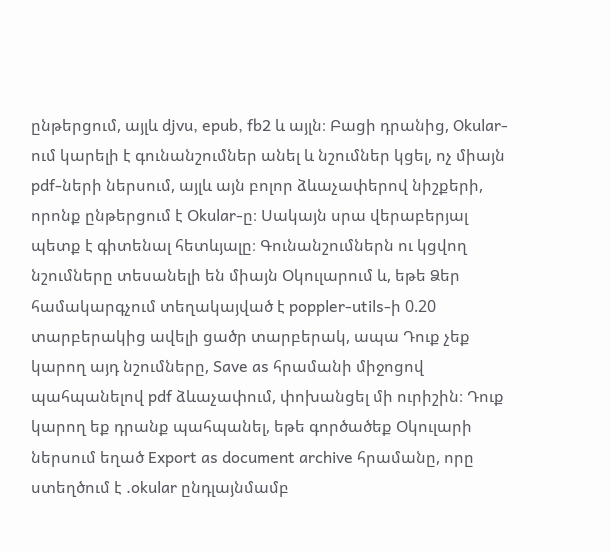ընթերցում, այլև djvu, epub, fb2 և այլն։ Բացի դրանից, Okular-ում կարելի է գունանշումներ անել և նշումներ կցել, ոչ միայն pdf-ների ներսում, այլև այն բոլոր ձևաչափերով նիշքերի, որոնք ընթերցում է Օkular-ը։ Սակայն սրա վերաբերյալ պետք է գիտենալ հետևյալը։ Գունանշումներն ու կցվող նշումները տեսանելի են միայն Օկուլարում և, եթե Ձեր համակարգչում տեղակայված է poppler-utils-ի 0.20 տարբերակից ավելի ցածր տարբերակ, ապա Դուք չեք կարող այդ նշումները, Save as հրամանի միջոցով պահպանելով pdf ձևաչափում, փոխանցել մի ուրիշին։ Դուք կարող եք դրանք պահպանել, եթե գործածեք Օկուլարի ներսում եղած Export as document archive հրամանը, որը ստեղծում է .okular ընդլայնմամբ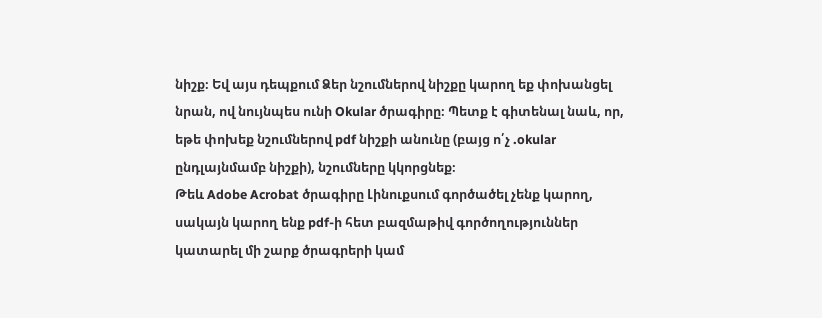նիշք։ Եվ այս դեպքում Ձեր նշումներով նիշքը կարող եք փոխանցել նրան, ով նույնպես ունի Okular ծրագիրը։ Պետք է գիտենալ նաև, որ, եթե փոխեք նշումներով pdf նիշքի անունը (բայց ո՛չ .okular ընդլայնմամբ նիշքի), նշումները կկորցնեք։
Թեև Adobe Acrobat ծրագիրը Լինուքսում գործածել չենք կարող, սակայն կարող ենք pdf-ի հետ բազմաթիվ գործողություններ կատարել մի շարք ծրագրերի կամ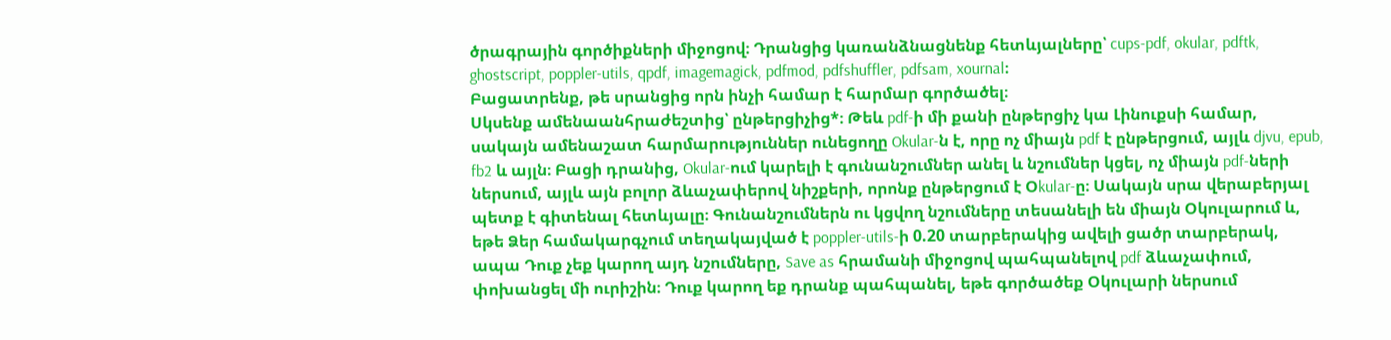ծրագրային գործիքների միջոցով։ Դրանցից կառանձնացնենք հետևյալները՝ cups-pdf, okular, pdftk, ghostscript, poppler-utils, qpdf, imagemagick, pdfmod, pdfshuffler, pdfsam, xournal։
Բացատրենք, թե սրանցից որն ինչի համար է հարմար գործածել։
Սկսենք ամենաանհրաժեշտից՝ ընթերցիչից*։ Թեև pdf-ի մի քանի ընթերցիչ կա Լինուքսի համար, սակայն ամենաշատ հարմարություններ ունեցողը Okular-ն է, որը ոչ միայն pdf է ընթերցում, այլև djvu, epub, fb2 և այլն։ Բացի դրանից, Okular-ում կարելի է գունանշումներ անել և նշումներ կցել, ոչ միայն pdf-ների ներսում, այլև այն բոլոր ձևաչափերով նիշքերի, որոնք ընթերցում է Օkular-ը։ Սակայն սրա վերաբերյալ պետք է գիտենալ հետևյալը։ Գունանշումներն ու կցվող նշումները տեսանելի են միայն Օկուլարում և, եթե Ձեր համակարգչում տեղակայված է poppler-utils-ի 0.20 տարբերակից ավելի ցածր տարբերակ, ապա Դուք չեք կարող այդ նշումները, Save as հրամանի միջոցով պահպանելով pdf ձևաչափում, փոխանցել մի ուրիշին։ Դուք կարող եք դրանք պահպանել, եթե գործածեք Օկուլարի ներսում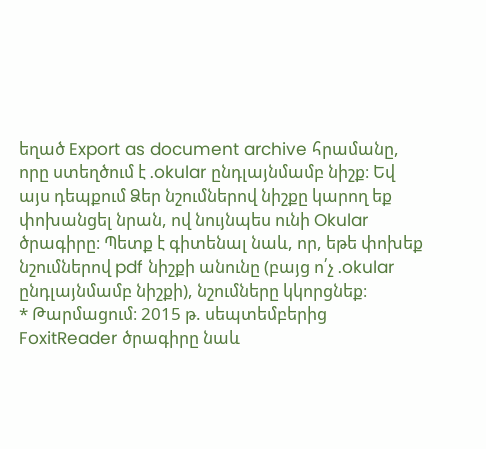եղած Export as document archive հրամանը, որը ստեղծում է .okular ընդլայնմամբ նիշք։ Եվ այս դեպքում Ձեր նշումներով նիշքը կարող եք փոխանցել նրան, ով նույնպես ունի Okular ծրագիրը։ Պետք է գիտենալ նաև, որ, եթե փոխեք նշումներով pdf նիշքի անունը (բայց ո՛չ .okular ընդլայնմամբ նիշքի), նշումները կկորցնեք։
* Թարմացում։ 2015 թ. սեպտեմբերից FoxitReader ծրագիրը նաև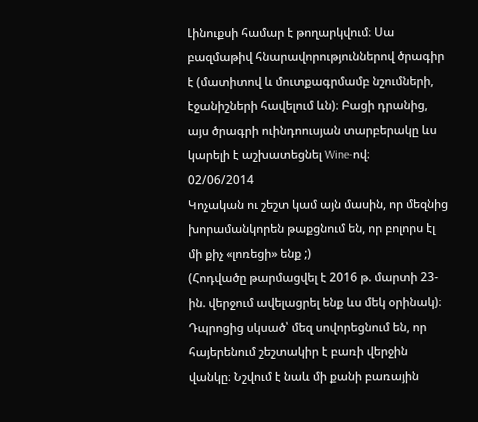Լինուքսի համար է թողարկվում։ Սա բազմաթիվ հնարավորություններով ծրագիր է (մատիտով և մուտքագրմամբ նշումների, էջանիշների հավելում ևն)։ Բացի դրանից, այս ծրագրի ուինդոուսյան տարբերակը ևս կարելի է աշխատեցնել Wine-ով։
02/06/2014
Կոչական ու շեշտ կամ այն մասին, որ մեզնից խորամանկորեն թաքցնում են, որ բոլորս էլ մի քիչ «լոռեցի» ենք ;)
(Հոդվածը թարմացվել է 2016 թ. մարտի 23-ին. վերջում ավելացրել ենք ևս մեկ օրինակ)։
Դպրոցից սկսած՝ մեզ սովորեցնում են, որ հայերենում շեշտակիր է բառի վերջին վանկը։ Նշվում է նաև մի քանի բառային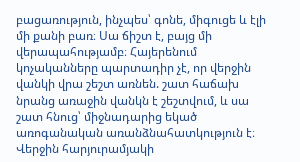բացառություն, ինչպես՝ գոնե, միգուցե և էլի մի քանի բառ։ Սա ճիշտ է, բայց մի վերապահությամբ։ Հայերենում կոչականները պարտադիր չէ, որ վերջին վանկի վրա շեշտ առնեն. շատ հաճախ նրանց առաջին վանկն է շեշտվում, և սա շատ հնուց՝ միջնադարից եկած առոգանական առանձնահատկություն է։ Վերջին հարյուրամյակի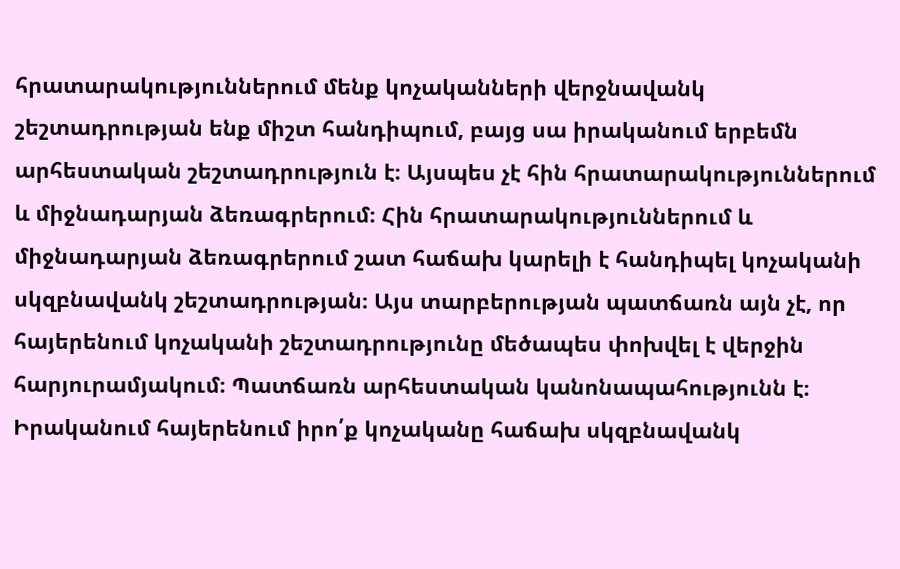հրատարակություններում մենք կոչականների վերջնավանկ շեշտադրության ենք միշտ հանդիպում, բայց սա իրականում երբեմն արհեստական շեշտադրություն է։ Այսպես չէ հին հրատարակություններում և միջնադարյան ձեռագրերում։ Հին հրատարակություններում և միջնադարյան ձեռագրերում շատ հաճախ կարելի է հանդիպել կոչականի սկզբնավանկ շեշտադրության։ Այս տարբերության պատճառն այն չէ, որ հայերենում կոչականի շեշտադրությունը մեծապես փոխվել է վերջին հարյուրամյակում։ Պատճառն արհեստական կանոնապահությունն է։ Իրականում հայերենում իրո՛ք կոչականը հաճախ սկզբնավանկ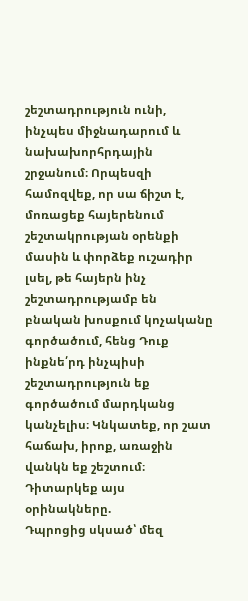շեշտադրություն ունի, ինչպես միջնադարում և նախախորհրդային շրջանում։ Որպեսզի համոզվեք, որ սա ճիշտ է, մոռացեք հայերենում շեշտակրության օրենքի մասին և փորձեք ուշադիր լսել, թե հայերն ինչ շեշտադրությամբ են բնական խոսքում կոչականը գործածում, հենց Դուք ինքնե՛րդ ինչպիսի շեշտադրություն եք գործածում մարդկանց կանչելիս։ Կնկատեք, որ շատ հաճախ, իրոք, առաջին վանկն եք շեշտում։ Դիտարկեք այս օրինակները.
Դպրոցից սկսած՝ մեզ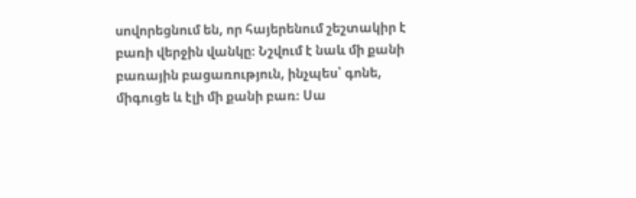սովորեցնում են, որ հայերենում շեշտակիր է բառի վերջին վանկը։ Նշվում է նաև մի քանի բառային բացառություն, ինչպես՝ գոնե, միգուցե և էլի մի քանի բառ։ Սա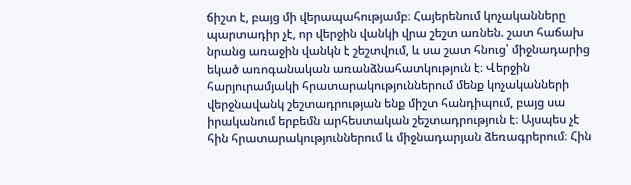ճիշտ է, բայց մի վերապահությամբ։ Հայերենում կոչականները պարտադիր չէ, որ վերջին վանկի վրա շեշտ առնեն. շատ հաճախ նրանց առաջին վանկն է շեշտվում, և սա շատ հնուց՝ միջնադարից եկած առոգանական առանձնահատկություն է։ Վերջին հարյուրամյակի հրատարակություններում մենք կոչականների վերջնավանկ շեշտադրության ենք միշտ հանդիպում, բայց սա իրականում երբեմն արհեստական շեշտադրություն է։ Այսպես չէ հին հրատարակություններում և միջնադարյան ձեռագրերում։ Հին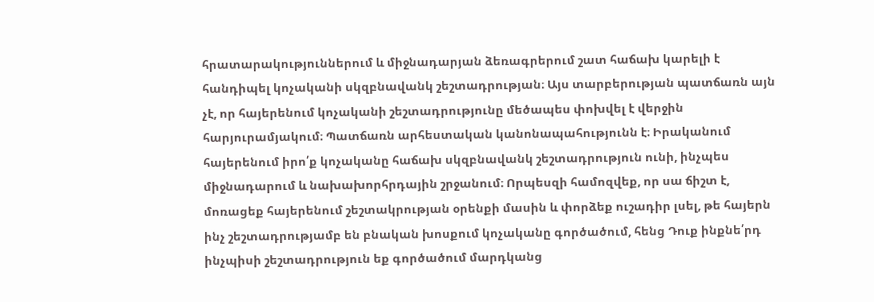հրատարակություններում և միջնադարյան ձեռագրերում շատ հաճախ կարելի է հանդիպել կոչականի սկզբնավանկ շեշտադրության։ Այս տարբերության պատճառն այն չէ, որ հայերենում կոչականի շեշտադրությունը մեծապես փոխվել է վերջին հարյուրամյակում։ Պատճառն արհեստական կանոնապահությունն է։ Իրականում հայերենում իրո՛ք կոչականը հաճախ սկզբնավանկ շեշտադրություն ունի, ինչպես միջնադարում և նախախորհրդային շրջանում։ Որպեսզի համոզվեք, որ սա ճիշտ է, մոռացեք հայերենում շեշտակրության օրենքի մասին և փորձեք ուշադիր լսել, թե հայերն ինչ շեշտադրությամբ են բնական խոսքում կոչականը գործածում, հենց Դուք ինքնե՛րդ ինչպիսի շեշտադրություն եք գործածում մարդկանց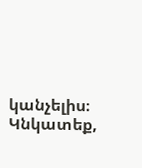կանչելիս։ Կնկատեք,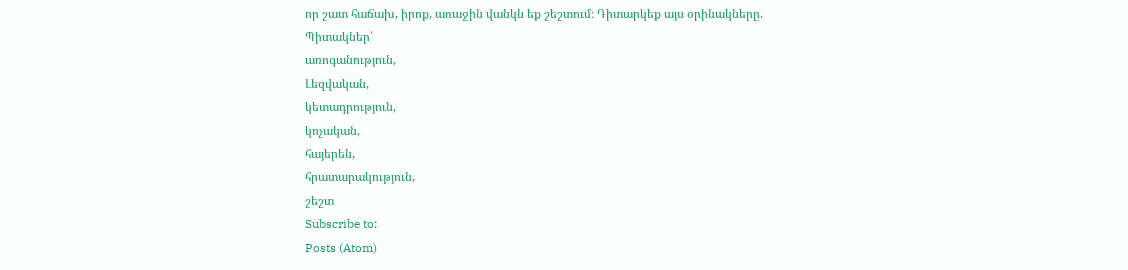որ շատ հաճախ, իրոք, առաջին վանկն եք շեշտում։ Դիտարկեք այս օրինակները.
Պիտակներ՝
առոգանություն,
Լեզվական,
կետադրություն,
կոչական,
հայերեն,
հրատարակություն,
շեշտ
Subscribe to:
Posts (Atom)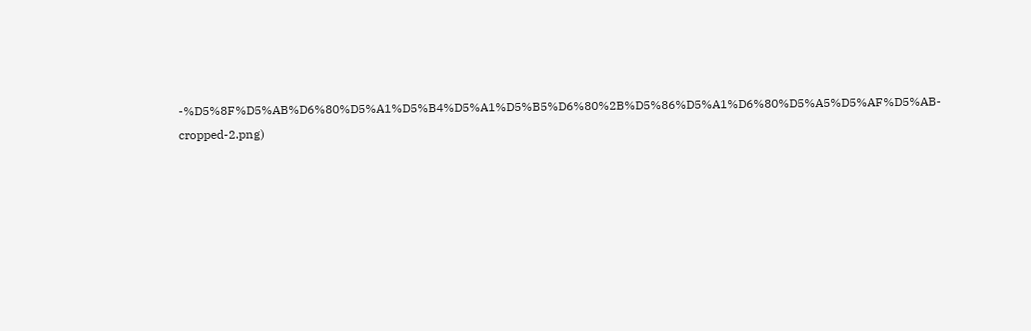-%D5%8F%D5%AB%D6%80%D5%A1%D5%B4%D5%A1%D5%B5%D6%80%2B%D5%86%D5%A1%D6%80%D5%A5%D5%AF%D5%AB-cropped-2.png)